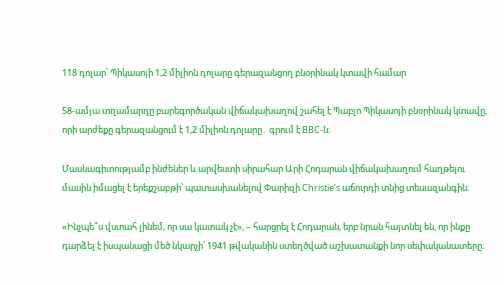118 դոլար՝ Պիկասոյի 1,2 միլիոն դոլարը գերազանցող բնօրինակ կտավի համար

58-ամյա տղամարդը բարեգործական վիճակախաղով շահել է Պաբլո Պիկասոյի բնօրինակ կտավը, որի արժեքը գերազանցում է 1,2 միլիոն դոլարը․ գրում է BBC-ն։

Մասնագիտությամբ ինժեներ և արվեստի սիրահար Արի Հոդարան վիճակախաղում հաղթելու մասին իմացել է երեքշաբթի՝ պատասխանելով Փարիզի Christie’s աճուրդի տնից տեսազանգին։

«Ինչպե՞ս վստահ լինեմ, որ սա կատակ չէ», – հարցրել է Հոդարան, երբ նրան հայտնել են, որ ինքը դարձել է իսպանացի մեծ նկարչի՝ 1941 թվականին ստեղծված աշխատանքի նոր սեփականատերը։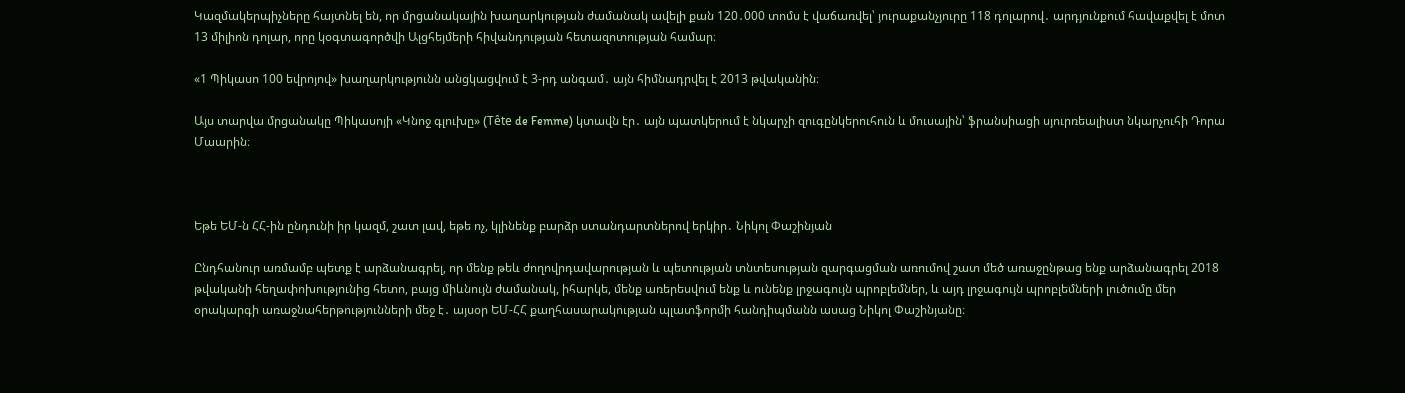Կազմակերպիչները հայտնել են, որ մրցանակային խաղարկության ժամանակ ավելի քան 120․000 տոմս է վաճառվել՝ յուրաքանչյուրը 118 դոլարով․ արդյունքում հավաքվել է մոտ 13 միլիոն դոլար, որը կօգտագործվի Ալցհեյմերի հիվանդության հետազոտության համար։

«1 Պիկասո 100 եվրոյով» խաղարկությունն անցկացվում է 3-րդ անգամ․ այն հիմնադրվել է 2013 թվականին։

Այս տարվա մրցանակը Պիկասոյի «Կնոջ գլուխը» (Tête de Femme) կտավն էր․ այն պատկերում է նկարչի զուգընկերուհուն և մուսային՝ ֆրանսիացի սյուրռեալիստ նկարչուհի Դորա Մաարին։



Եթե ԵՄ-ն ՀՀ-ին ընդունի իր կազմ, շատ լավ, եթե ոչ, կլինենք բարձր ստանդարտներով երկիր․ Նիկոլ Փաշինյան

Ընդհանուր առմամբ պետք է արձանագրել, որ մենք թեև ժողովրդավարության և պետության տնտեսության զարգացման առումով շատ մեծ առաջընթաց ենք արձանագրել 2018 թվականի հեղափոխությունից հետո, բայց միևնույն ժամանակ, իհարկե, մենք առերեսվում ենք և ունենք լրջագույն պրոբլեմներ, և այդ լրջագույն պրոբլեմների լուծումը մեր օրակարգի առաջնահերթությունների մեջ է․ այսօր ԵՄ-ՀՀ քաղհասարակության պլատֆորմի հանդիպմանն ասաց Նիկոլ Փաշինյանը։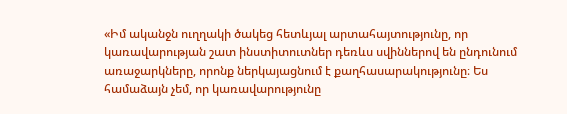«Իմ ականջն ուղղակի ծակեց հետևյալ արտահայտությունը, որ կառավարության շատ ինստիտուտներ դեռևս սվիններով են ընդունում առաջարկները, որոնք ներկայացնում է քաղհասարակությունը։ Ես համաձայն չեմ, որ կառավարությունը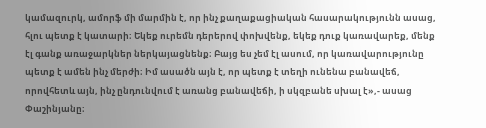կամազուրկ, ամորֆ մի մարմին է, որ ինչ քաղաքացիական հասարակությունն ասաց, հլու պետք է կատարի։ Եկեք ուրեմն դերերով փոխվենք, եկեք դուք կառավարեք, մենք էլ գանք առաջարկներ ներկայացնենք։ Բայց ես չեմ էլ ասում, որ կառավարությունը պետք է ամեն ինչ մերժի։ Իմ ասածն այն է, որ պետք է տեղի ունենա բանավեճ, որովհետև այն, ինչ ընդունվում է առանց բանավեճի, ի սկզբանե սխալ է»,- ասաց Փաշինյանը։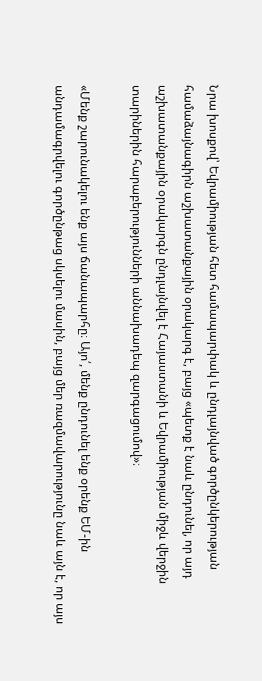Նրա խոսքով՝ Եվրամիության հետ համապարփակ և ընդլայնված գործընկերության համաձայնագիրն աշխատանքային օրակարգ է, բայց «պետք է նաև ընդունել, որ այդ աշխատանքային օրակարգն ընդլայնվել է Հայաստանի և Եվրամիության միջև վերջին տարիներին հարաբերությունների աննախադեպ զարգացումով»։

«Մենք շարունակելու ենք այս ճանապարհը։ Այո՛, մենք ընդունել ենք օրենք ԵՄ-ին անդամագրվելու գործընթաց սկսելու մասին, բայց մեր ռազմավարությունը նաև այն է, որ այս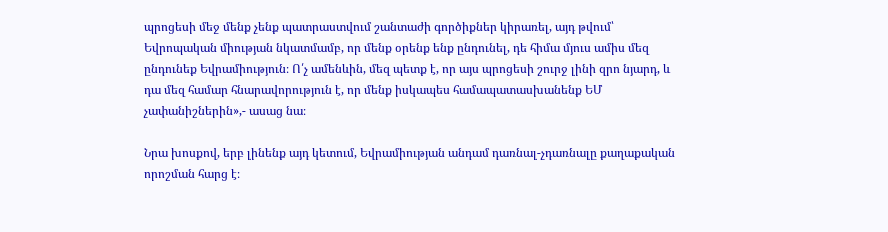պրոցեսի մեջ մենք չենք պատրաստվում շանտաժի գործիքներ կիրառել, այդ թվում՝ Եվրոպական միության նկատմամբ, որ մենք օրենք ենք ընդունել, դե հիմա մյուս ամիս մեզ ընդունեք Եվրամիություն։ Ո՛չ ամենևին, մեզ պետք է, որ այս պրոցեսի շուրջ լինի զրո նյարդ, և դա մեզ համար հնարավորություն է, որ մենք իսկապես համապատասխանենք ԵՄ չափանիշներին»,- ասաց նա։

Նրա խոսքով, երբ լինենք այդ կետում, Եվրամիության անդամ դառնալ-չդառնալը քաղաքական որոշման հարց է։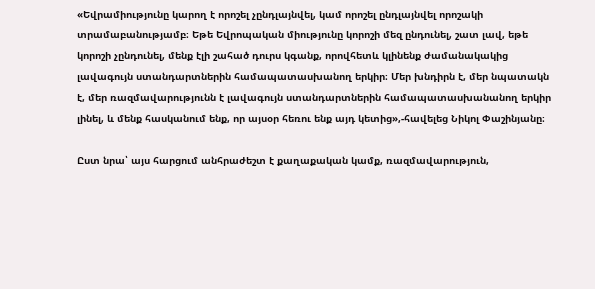«Եվրամիությունը կարող է որոշել չընդլայնվել, կամ որոշել ընդլայնվել որոշակի տրամաբանությամբ։ Եթե Եվրոպական միությունը կորոշի մեզ ընդունել, շատ լավ, եթե կորոշի չընդունել, մենք էլի շահած դուրս կգանք, որովհետև կլինենք ժամանակակից լավագույն ստանդարտներին համապատասխանող երկիր։ Մեր խնդիրն է, մեր նպատակն է, մեր ռազմավարությունն է լավագույն ստանդարտներին համապատասխանանող երկիր լինել, և մենք հասկանում ենք, որ այսօր հեռու ենք այդ կետից»,-հավելեց Նիկոլ Փաշինյանը։

Ըստ նրա՝ այս հարցում անհրաժեշտ է քաղաքական կամք, ռազմավարություն,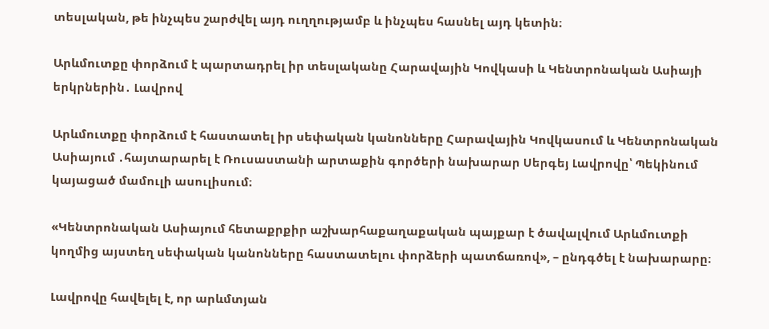տեսլական, թե ինչպես շարժվել այդ ուղղությամբ և ինչպես հասնել այդ կետին։

Արևմուտքը փորձում է պարտադրել իր տեսլականը Հարավային Կովկասի և Կենտրոնական Ասիայի երկրներին․ Լավրով

Արևմուտքը փորձում է հաստատել իր սեփական կանոնները Հարավային Կովկասում և Կենտրոնական Ասիայում ․հայտարարել է Ռուսաստանի արտաքին գործերի նախարար Սերգեյ Լավրովը՝ Պեկինում կայացած մամուլի ասուլիսում։

«Կենտրոնական Ասիայում հետաքրքիր աշխարհաքաղաքական պայքար է ծավալվում Արևմուտքի կողմից այստեղ սեփական կանոնները հաստատելու փորձերի պատճառով», – ընդգծել է նախարարը։

Լավրովը հավելել է, որ արևմտյան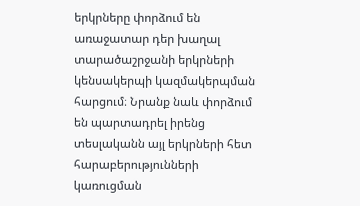երկրները փորձում են առաջատար դեր խաղալ տարածաշրջանի երկրների կենսակերպի կազմակերպման հարցում։ Նրանք նաև փորձում են պարտադրել իրենց տեսլականն այլ երկրների հետ հարաբերությունների կառուցման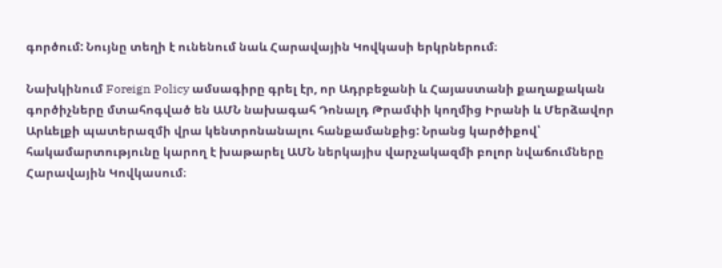գործում: Նույնը տեղի է ունենում նաև Հարավային Կովկասի երկրներում։

Նախկինում Foreign Policy ամսագիրը գրել էր, որ Ադրբեջանի և Հայաստանի քաղաքական գործիչները մտահոգված են ԱՄՆ նախագահ Դոնալդ Թրամփի կողմից Իրանի և Մերձավոր Արևելքի պատերազմի վրա կենտրոնանալու հանքամանքից: Նրանց կարծիքով՝ հակամարտությունը կարող է խաթարել ԱՄՆ ներկայիս վարչակազմի բոլոր նվաճումները Հարավային Կովկասում։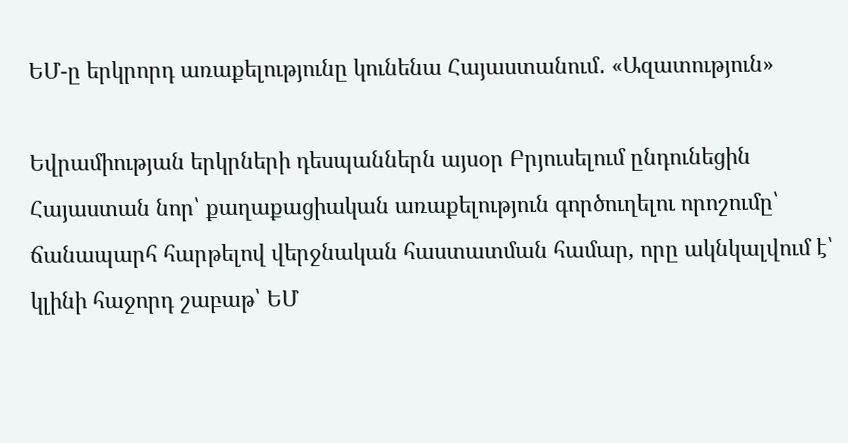ԵՄ-ը երկրորդ առաքելությունը կունենա Հայաստանում․ «Ազատություն»

Եվրամիության երկրների դեսպաններն այսօր Բրյուսելում ընդունեցին Հայաստան նոր՝ քաղաքացիական առաքելություն գործուղելու որոշումը՝ ճանապարհ հարթելով վերջնական հաստատման համար, որը ակնկալվում է՝ կլինի հաջորդ շաբաթ՝ ԵՄ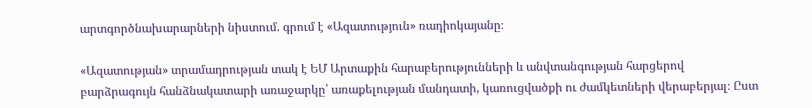արտգործնախարարների նիստում. գրում է «Ազատություն» ռադիոկայանը։

«Ազատության» տրամադրության տակ է ԵՄ Արտաքին հարաբերությունների և անվտանգության հարցերով բարձրագույն հանձնակատարի առաջարկը՝ առաքելության մանդատի, կառուցվածքի ու ժամկետների վերաբերյալ։ Ըստ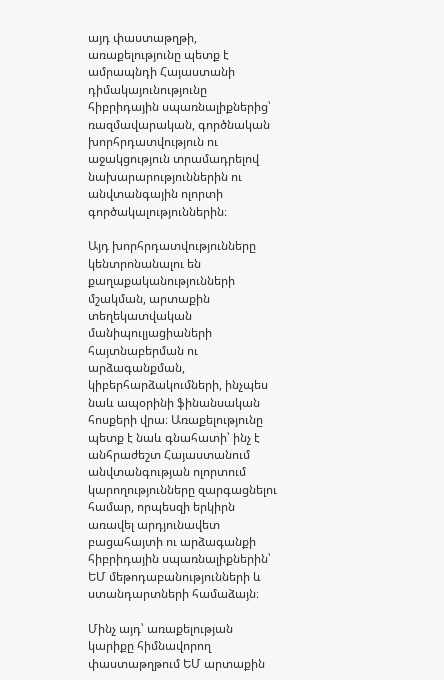այդ փաստաթղթի, առաքելությունը պետք է ամրապնդի Հայաստանի դիմակայունությունը հիբրիդային սպառնալիքներից՝ ռազմավարական, գործնական խորհրդատվություն ու աջակցություն տրամադրելով նախարարություններին ու անվտանգային ոլորտի գործակալություններին։

Այդ խորհրդատվությունները կենտրոնանալու են քաղաքականությունների մշակման, արտաքին տեղեկատվական մանիպուլյացիաների հայտնաբերման ու արձագանքման, կիբերհարձակումների, ինչպես նաև ապօրինի ֆինանսական հոսքերի վրա։ Առաքելությունը պետք է նաև գնահատի՝ ինչ է անհրաժեշտ Հայաստանում անվտանգության ոլորտում կարողությունները զարգացնելու համար, որպեսզի երկիրն առավել արդյունավետ բացահայտի ու արձագանքի հիբրիդային սպառնալիքներին՝ ԵՄ մեթոդաբանությունների և ստանդարտների համաձայն։

Մինչ այդ՝ առաքելության կարիքը հիմնավորող փաստաթղթում ԵՄ արտաքին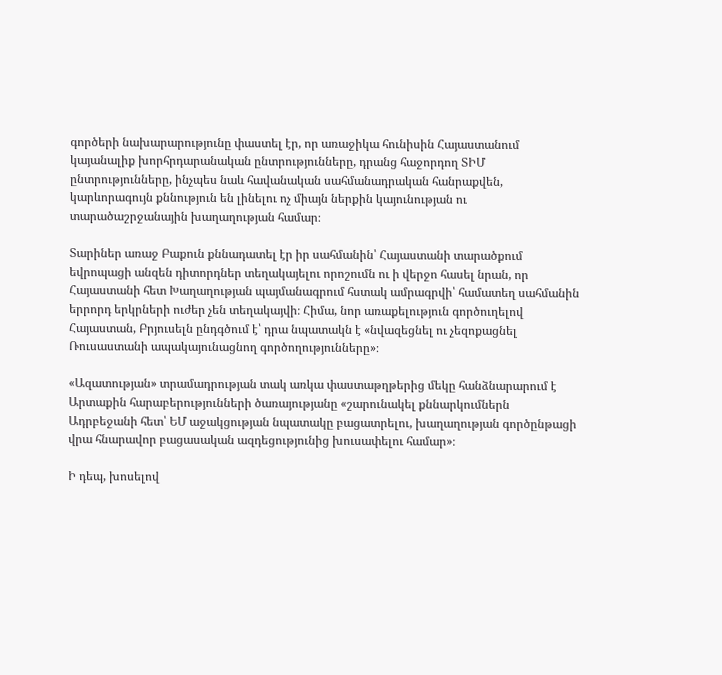գործերի նախարարությունը փաստել էր, որ առաջիկա հունիսին Հայաստանում կայանալիք խորհրդարանական ընտրությունները, դրանց հաջորդող ՏԻՄ ընտրությունները, ինչպես նաև հավանական սահմանադրական հանրաքվեն, կարևորագույն քննություն են լինելու ոչ միայն ներքին կայունության ու տարածաշրջանային խաղաղության համար։

Տարիներ առաջ Բաքուն քննադատել էր իր սահմանին՝ Հայաստանի տարածքում եվրոպացի անզեն դիտորդներ տեղակայելու որոշումն ու ի վերջո հասել նրան, որ Հայաստանի հետ Խաղաղության պայմանագրում հստակ ամրագրվի՝ համատեղ սահմանին երրորդ երկրների ուժեր չեն տեղակայվի։ Հիմա, նոր առաքելություն գործուղելով Հայաստան, Բրյուսելն ընդգծում է՝ դրա նպատակն է «նվազեցնել ու չեզոքացնել Ռուսաստանի ապակայունացնող գործողությունները»։

«Ազատության» տրամադրության տակ առկա փաստաթղթերից մեկը հանձնարարում է Արտաքին հարաբերությունների ծառայությանը «շարունակել քննարկումներն Ադրբեջանի հետ՝ ԵՄ աջակցության նպատակը բացատրելու, խաղաղության գործընթացի վրա հնարավոր բացասական ազդեցությունից խուսափելու համար»։

Ի դեպ, խոսելով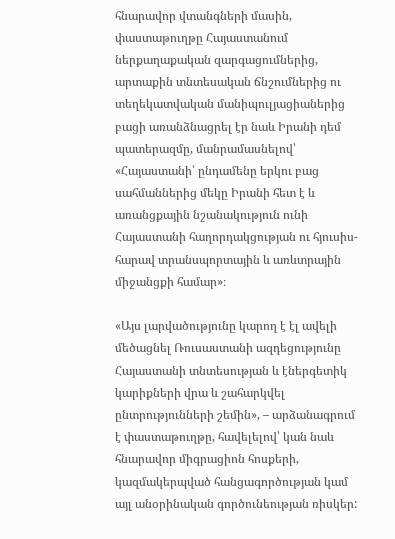հնարավոր վտանգների մասին, փաստաթուղթը Հայաստանում ներքաղաքական զարգացումներից, արտաքին տնտեսական ճնշումներից ու տեղեկատվական մանիպուլյացիաներից բացի առանձնացրել էր նաև Իրանի դեմ պատերազմը, մանրամասնելով՝ «Հայաստանի՝ ընդամենը երկու բաց սահմաններից մեկը Իրանի հետ է և առանցքային նշանակություն ունի Հայաստանի հաղորդակցության ու հյուսիս-հարավ տրանսպորտային և առևտրային միջանցքի համար»։

«Այս լարվածությունը կարող է էլ ավելի մեծացնել Ռուսաստանի ազդեցությունը Հայաստանի տնտեսության և էներգետիկ կարիքների վրա և շահարկվել ընտրությունների շեմին», – արձանագրում է փաստաթուղթը, հավելելով՝ կան նաև հնարավոր միգրացիոն հոսքերի, կազմակերպված հանցագործության կամ այլ անօրինական գործունեության ռիսկեր: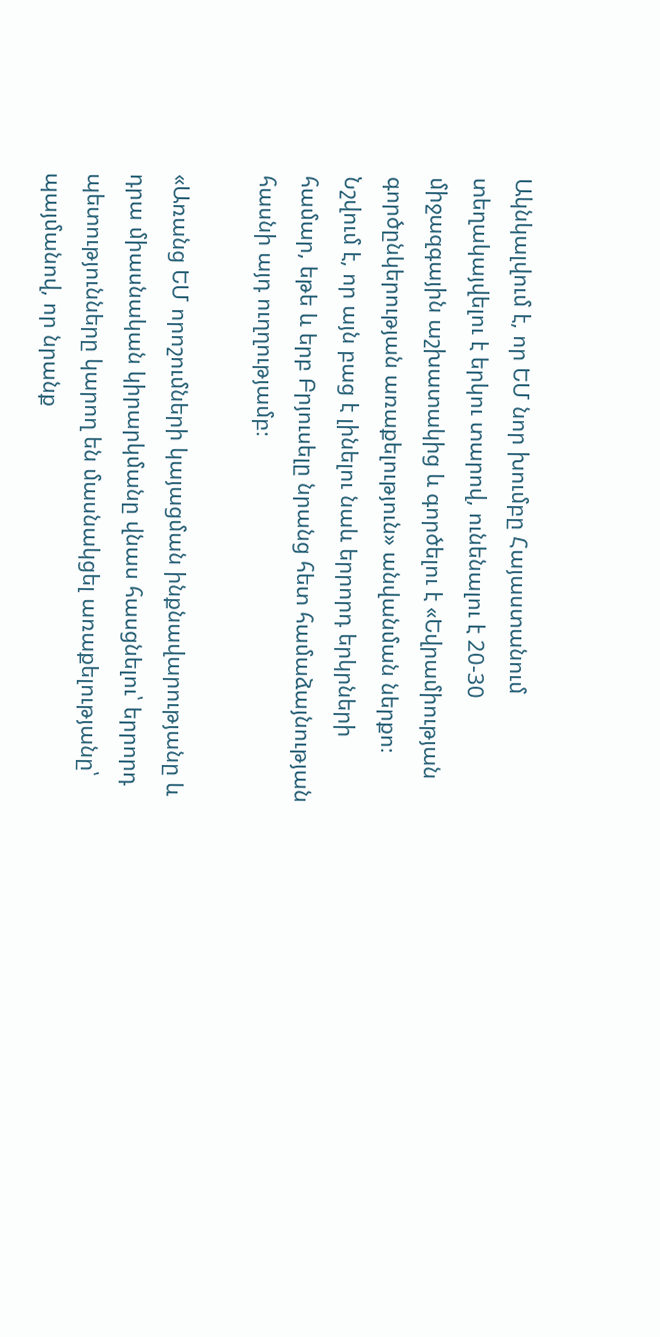Ակնկալվում է, որ ԵՄ նոր խումբը Հայաստանում տեղակայվելու է երկու տարով, ունենալու է 20-30 միջազգային աշխատակից և գործելու է «Եվրամիության գործընկերության առաքելություն» անվանման ներքո։ Նշվում է, որ այն բաց է լինելու նաև երրորդ երկրների համար, եթե և երբ Բրյուսելը նրանց հետ համաձայնության հասնի այդ ուղղությամբ։

«Առանց ԵՄ որոշումների կայացման ինքնավարությանը և դրա միասնական կիրարկմանը վնաս հասցնելու՝ երրորդ պետությունները կարող են մասնակցել առաքելությանը՝ պայմանով, որ նրանք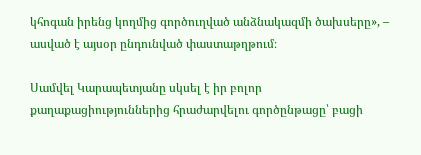կհոգան իրենց կողմից գործուղված անձնակազմի ծախսերը», – ասված է այսօր ընդունված փաստաթղթում։

Սամվել Կարապետյանը սկսել է իր բոլոր քաղաքացիություններից հրաժարվելու գործընթացը՝ բացի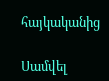հայկականից

Սամվել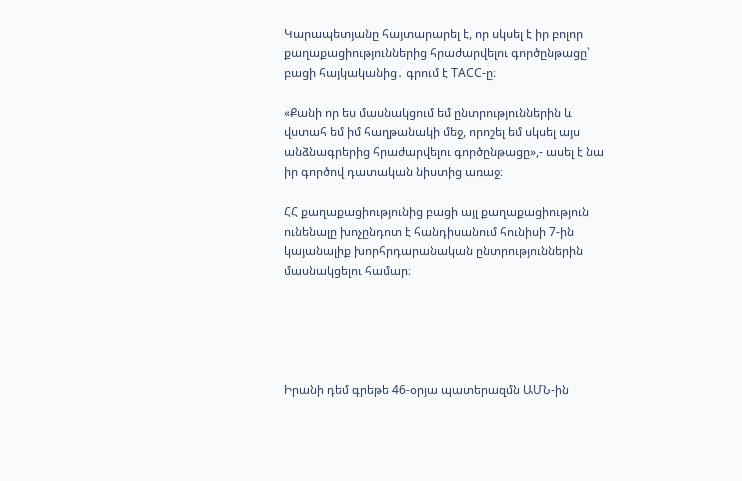Կարապետյանը հայտարարել է, որ սկսել է իր բոլոր քաղաքացիություններից հրաժարվելու գործընթացը՝ բացի հայկականից․ գրում է ТАСС-ը։

«Քանի որ ես մասնակցում եմ ընտրություններին և վստահ եմ իմ հաղթանակի մեջ, որոշել եմ սկսել այս անձնագրերից հրաժարվելու գործընթացը»,- ասել է նա իր գործով դատական նիստից առաջ։

ՀՀ քաղաքացիությունից բացի այլ քաղաքացիություն ունենալը խոչընդոտ է հանդիսանում հունիսի 7-ին կայանալիք խորհրդարանական ընտրություններին մասնակցելու համար։





Իրանի դեմ գրեթե 46-օրյա պատերազմն ԱՄՆ-ին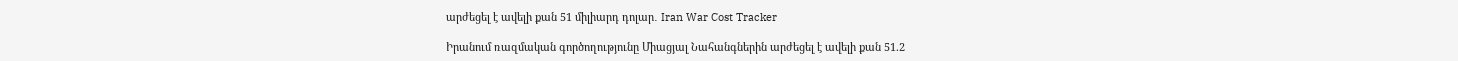արժեցել է ավելի քան 51 միլիարդ դոլար․ Iran War Cost Tracker

Իրանում ռազմական գործողությունը Միացյալ Նահանգներին արժեցել է ավելի քան 51.2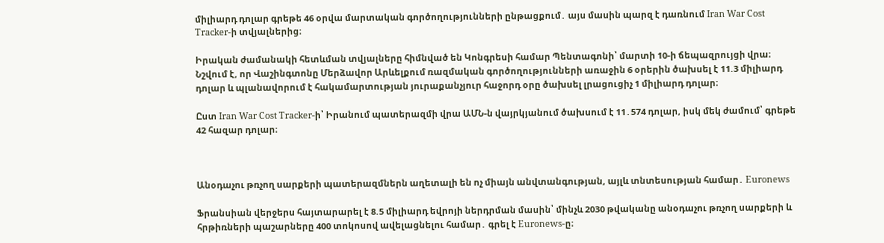միլիարդ դոլար գրեթե 46 օրվա մարտական գործողությունների ընթացքում․ այս մասին պարզ է դառնում Iran War Cost Tracker-ի տվյալներից։

Իրական ժամանակի հետևման տվյալները հիմնված են Կոնգրեսի համար Պենտագոնի՝ մարտի 10-ի ճեպազրույցի վրա։ Նշվում է, որ Վաշինգտոնը Մերձավոր Արևելքում ռազմական գործողությունների առաջին 6 օրերին ծախսել է 11.3 միլիարդ դոլար և պլանավորում է հակամարտության յուրաքանչյուր հաջորդ օրը ծախսել լրացուցիչ 1 միլիարդ դոլար։

Ըստ Iran War Cost Tracker-ի՝ Իրանում պատերազմի վրա ԱՄՆ-ն վայրկյանում ծախսում է 11․574 դոլար, իսկ մեկ ժամում՝ գրեթե 42 հազար դոլար։



Անօդաչու թռչող սարքերի պատերազմներն աղետալի են ոչ միայն անվտանգության, այլև տնտեսության համար․ Euronews

Ֆրանսիան վերջերս հայտարարել է 8.5 միլիարդ եվրոյի ներդրման մասին՝ մինչև 2030 թվականը անօդաչու թռչող սարքերի և հրթիռների պաշարները 400 տոկոսով ավելացնելու համար․ գրել է Euronews-ը։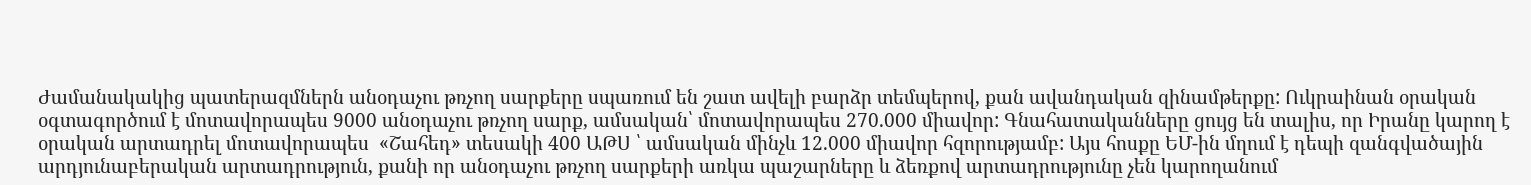Ժամանակակից պատերազմներն անօդաչու թռչող սարքերը սպառում են շատ ավելի բարձր տեմպերով, քան ավանդական զինամթերքը: Ուկրաինան օրական օգտագործում է մոտավորապես 9000 անօդաչու թռչող սարք, ամսական՝ մոտավորապես 270.000 միավոր: Գնահատականները ցույց են տալիս, որ Իրանը կարող է օրական արտադրել մոտավորապես  «Շահեդ» տեսակի 400 ԱԹՍ ՝ ամսական մինչև 12.000 միավոր հզորությամբ: Այս հոսքը ԵՄ-ին մղում է դեպի զանգվածային արդյունաբերական արտադրություն, քանի որ անօդաչու թռչող սարքերի առկա պաշարները և ձեռքով արտադրությունը չեն կարողանում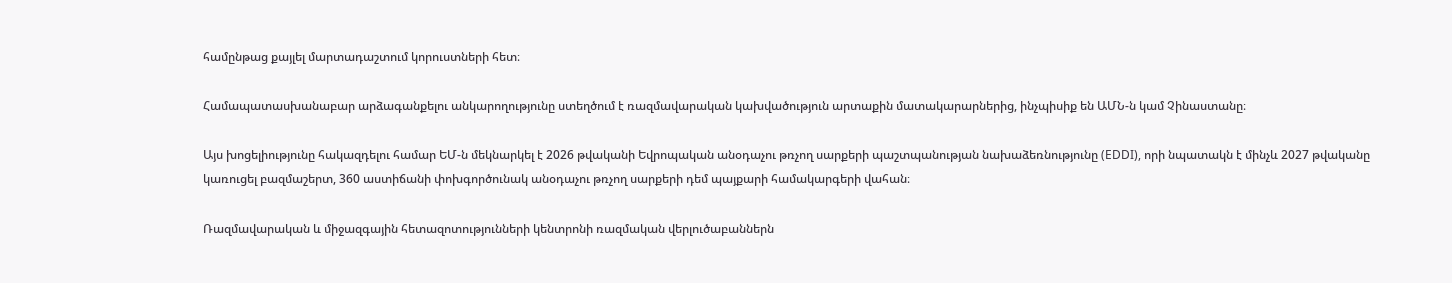համընթաց քայլել մարտադաշտում կորուստների հետ։

Համապատասխանաբար արձագանքելու անկարողությունը ստեղծում է ռազմավարական կախվածություն արտաքին մատակարարներից, ինչպիսիք են ԱՄՆ-ն կամ Չինաստանը։

Այս խոցելիությունը հակազդելու համար ԵՄ-ն մեկնարկել է 2026 թվականի Եվրոպական անօդաչու թռչող սարքերի պաշտպանության նախաձեռնությունը (EDDI), որի նպատակն է մինչև 2027 թվականը կառուցել բազմաշերտ, 360 աստիճանի փոխգործունակ անօդաչու թռչող սարքերի դեմ պայքարի համակարգերի վահան։

Ռազմավարական և միջազգային հետազոտությունների կենտրոնի ռազմական վերլուծաբաններն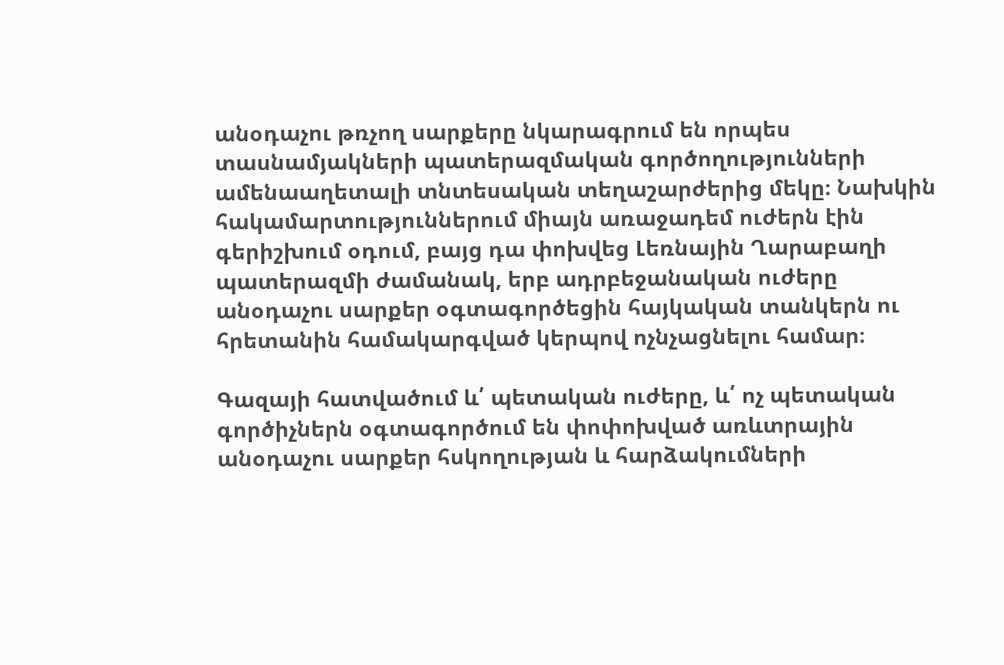անօդաչու թռչող սարքերը նկարագրում են որպես տասնամյակների պատերազմական գործողությունների ամենաաղետալի տնտեսական տեղաշարժերից մեկը։ Նախկին հակամարտություններում միայն առաջադեմ ուժերն էին գերիշխում օդում, բայց դա փոխվեց Լեռնային Ղարաբաղի պատերազմի ժամանակ, երբ ադրբեջանական ուժերը անօդաչու սարքեր օգտագործեցին հայկական տանկերն ու հրետանին համակարգված կերպով ոչնչացնելու համար։

Գազայի հատվածում և՛ պետական ուժերը, և՛ ոչ պետական գործիչներն օգտագործում են փոփոխված առևտրային անօդաչու սարքեր հսկողության և հարձակումների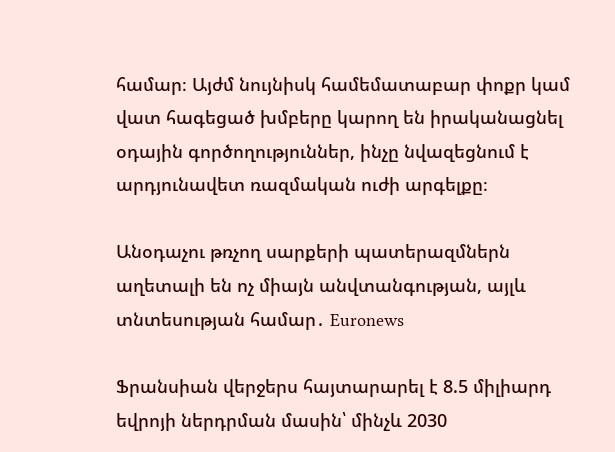համար։ Այժմ նույնիսկ համեմատաբար փոքր կամ վատ հագեցած խմբերը կարող են իրականացնել օդային գործողություններ, ինչը նվազեցնում է արդյունավետ ռազմական ուժի արգելքը։

Անօդաչու թռչող սարքերի պատերազմներն աղետալի են ոչ միայն անվտանգության, այլև տնտեսության համար․ Euronews

Ֆրանսիան վերջերս հայտարարել է 8.5 միլիարդ եվրոյի ներդրման մասին՝ մինչև 2030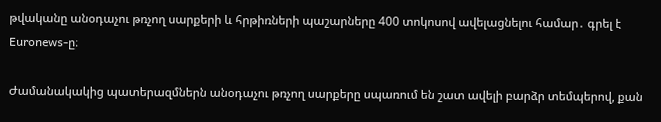թվականը անօդաչու թռչող սարքերի և հրթիռների պաշարները 400 տոկոսով ավելացնելու համար․ գրել է Euronews-ը։

Ժամանակակից պատերազմներն անօդաչու թռչող սարքերը սպառում են շատ ավելի բարձր տեմպերով, քան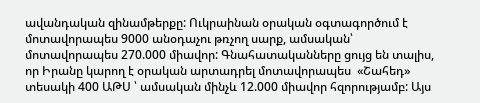ավանդական զինամթերքը: Ուկրաինան օրական օգտագործում է մոտավորապես 9000 անօդաչու թռչող սարք, ամսական՝ մոտավորապես 270.000 միավոր: Գնահատականները ցույց են տալիս, որ Իրանը կարող է օրական արտադրել մոտավորապես  «Շահեդ» տեսակի 400 ԱԹՍ ՝ ամսական մինչև 12.000 միավոր հզորությամբ: Այս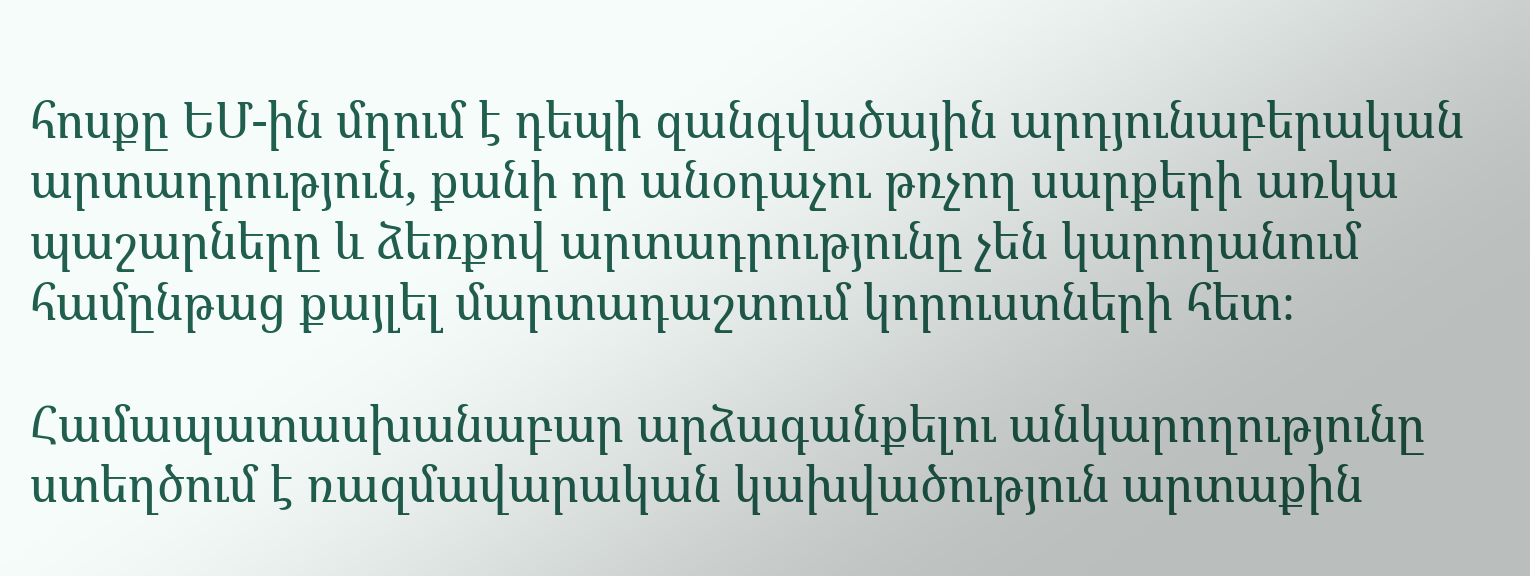հոսքը ԵՄ-ին մղում է դեպի զանգվածային արդյունաբերական արտադրություն, քանի որ անօդաչու թռչող սարքերի առկա պաշարները և ձեռքով արտադրությունը չեն կարողանում համընթաց քայլել մարտադաշտում կորուստների հետ։

Համապատասխանաբար արձագանքելու անկարողությունը ստեղծում է ռազմավարական կախվածություն արտաքին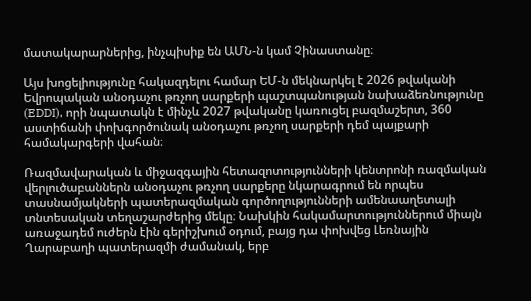մատակարարներից, ինչպիսիք են ԱՄՆ-ն կամ Չինաստանը։

Այս խոցելիությունը հակազդելու համար ԵՄ-ն մեկնարկել է 2026 թվականի Եվրոպական անօդաչու թռչող սարքերի պաշտպանության նախաձեռնությունը (EDDI), որի նպատակն է մինչև 2027 թվականը կառուցել բազմաշերտ, 360 աստիճանի փոխգործունակ անօդաչու թռչող սարքերի դեմ պայքարի համակարգերի վահան։

Ռազմավարական և միջազգային հետազոտությունների կենտրոնի ռազմական վերլուծաբաններն անօդաչու թռչող սարքերը նկարագրում են որպես տասնամյակների պատերազմական գործողությունների ամենաաղետալի տնտեսական տեղաշարժերից մեկը։ Նախկին հակամարտություններում միայն առաջադեմ ուժերն էին գերիշխում օդում, բայց դա փոխվեց Լեռնային Ղարաբաղի պատերազմի ժամանակ, երբ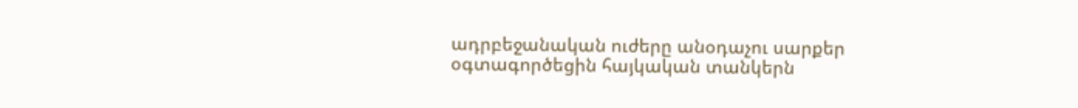ադրբեջանական ուժերը անօդաչու սարքեր օգտագործեցին հայկական տանկերն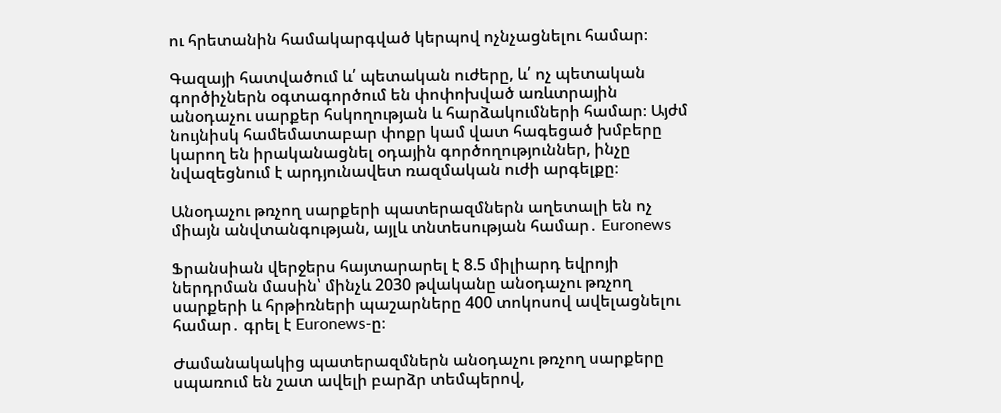ու հրետանին համակարգված կերպով ոչնչացնելու համար։

Գազայի հատվածում և՛ պետական ուժերը, և՛ ոչ պետական գործիչներն օգտագործում են փոփոխված առևտրային անօդաչու սարքեր հսկողության և հարձակումների համար։ Այժմ նույնիսկ համեմատաբար փոքր կամ վատ հագեցած խմբերը կարող են իրականացնել օդային գործողություններ, ինչը նվազեցնում է արդյունավետ ռազմական ուժի արգելքը։

Անօդաչու թռչող սարքերի պատերազմներն աղետալի են ոչ միայն անվտանգության, այլև տնտեսության համար․ Euronews

Ֆրանսիան վերջերս հայտարարել է 8.5 միլիարդ եվրոյի ներդրման մասին՝ մինչև 2030 թվականը անօդաչու թռչող սարքերի և հրթիռների պաշարները 400 տոկոսով ավելացնելու համար․ գրել է Euronews-ը։

Ժամանակակից պատերազմներն անօդաչու թռչող սարքերը սպառում են շատ ավելի բարձր տեմպերով,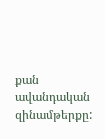քան ավանդական զինամթերքը: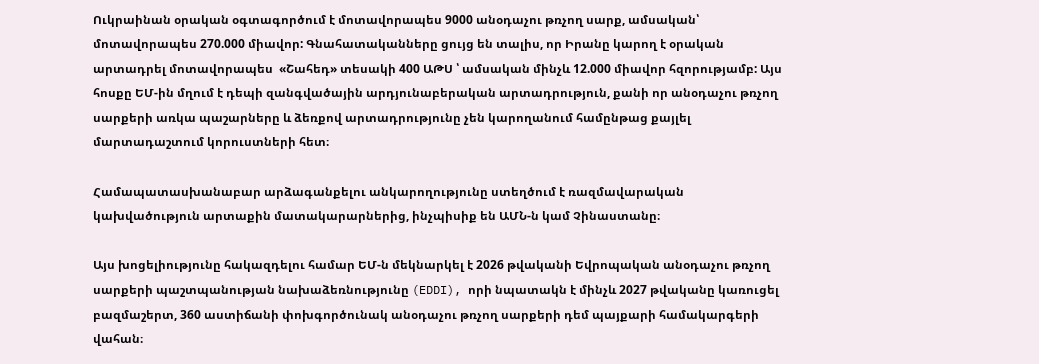Ուկրաինան օրական օգտագործում է մոտավորապես 9000 անօդաչու թռչող սարք, ամսական՝ մոտավորապես 270.000 միավոր: Գնահատականները ցույց են տալիս, որ Իրանը կարող է օրական արտադրել մոտավորապես  «Շահեդ» տեսակի 400 ԱԹՍ ՝ ամսական մինչև 12.000 միավոր հզորությամբ: Այս հոսքը ԵՄ-ին մղում է դեպի զանգվածային արդյունաբերական արտադրություն, քանի որ անօդաչու թռչող սարքերի առկա պաշարները և ձեռքով արտադրությունը չեն կարողանում համընթաց քայլել մարտադաշտում կորուստների հետ։

Համապատասխանաբար արձագանքելու անկարողությունը ստեղծում է ռազմավարական կախվածություն արտաքին մատակարարներից, ինչպիսիք են ԱՄՆ-ն կամ Չինաստանը։

Այս խոցելիությունը հակազդելու համար ԵՄ-ն մեկնարկել է 2026 թվականի Եվրոպական անօդաչու թռչող սարքերի պաշտպանության նախաձեռնությունը (EDDI), որի նպատակն է մինչև 2027 թվականը կառուցել բազմաշերտ, 360 աստիճանի փոխգործունակ անօդաչու թռչող սարքերի դեմ պայքարի համակարգերի վահան։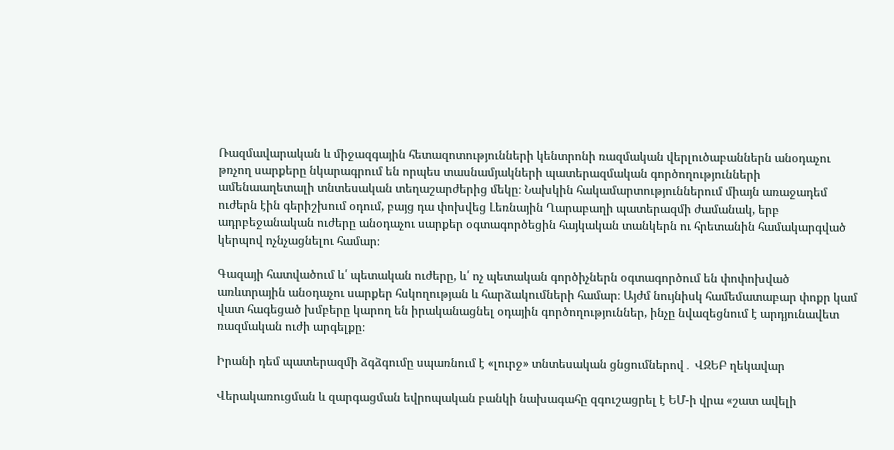Ռազմավարական և միջազգային հետազոտությունների կենտրոնի ռազմական վերլուծաբաններն անօդաչու թռչող սարքերը նկարագրում են որպես տասնամյակների պատերազմական գործողությունների ամենաաղետալի տնտեսական տեղաշարժերից մեկը։ Նախկին հակամարտություններում միայն առաջադեմ ուժերն էին գերիշխում օդում, բայց դա փոխվեց Լեռնային Ղարաբաղի պատերազմի ժամանակ, երբ ադրբեջանական ուժերը անօդաչու սարքեր օգտագործեցին հայկական տանկերն ու հրետանին համակարգված կերպով ոչնչացնելու համար։

Գազայի հատվածում և՛ պետական ուժերը, և՛ ոչ պետական գործիչներն օգտագործում են փոփոխված առևտրային անօդաչու սարքեր հսկողության և հարձակումների համար։ Այժմ նույնիսկ համեմատաբար փոքր կամ վատ հագեցած խմբերը կարող են իրականացնել օդային գործողություններ, ինչը նվազեցնում է արդյունավետ ռազմական ուժի արգելքը։

Իրանի դեմ պատերազմի ձգձգումը սպառնում է «լուրջ» տնտեսական ցնցումներով․ ՎԶԵԲ ղեկավար

Վերակառուցման և զարգացման եվրոպական բանկի նախագահը զգուշացրել է ԵՄ-ի վրա «շատ ավելի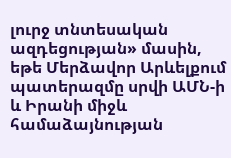լուրջ տնտեսական ազդեցության» մասին, եթե Մերձավոր Արևելքում պատերազմը սրվի ԱՄՆ-ի և Իրանի միջև համաձայնության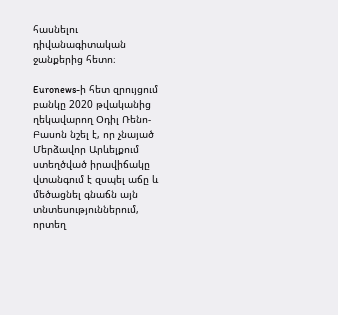հասնելու դիվանագիտական ջանքերից հետո։

Euronews-ի հետ զրույցում բանկը 2020 թվականից ղեկավարող Օդիլ Ռենո-Բասոն նշել է, որ չնայած Մերձավոր Արևելքում ստեղծված իրավիճակը վտանգում է զսպել աճը և մեծացնել գնաճն այն տնտեսություններում, որտեղ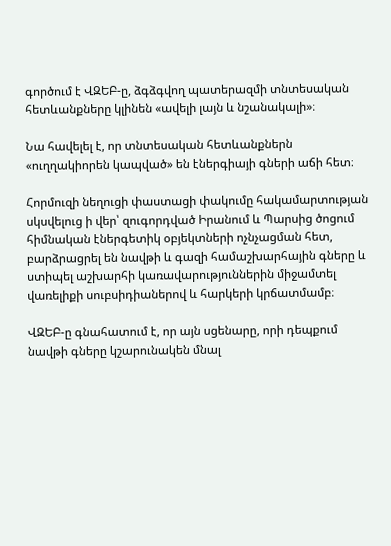գործում է ՎԶԵԲ-ը, ձգձգվող պատերազմի տնտեսական հետևանքները կլինեն «ավելի լայն և նշանակալի»։

Նա հավելել է, որ տնտեսական հետևանքներն «ուղղակիորեն կապված» են էներգիայի գների աճի հետ։

Հորմուզի նեղուցի փաստացի փակումը հակամարտության սկսվելուց ի վեր՝ զուգորդված Իրանում և Պարսից ծոցում հիմնական էներգետիկ օբյեկտների ոչնչացման հետ, բարձրացրել են նավթի և գազի համաշխարհային գները և ստիպել աշխարհի կառավարություններին միջամտել վառելիքի սուբսիդիաներով և հարկերի կրճատմամբ։

ՎԶԵԲ-ը գնահատում է, որ այն սցենարը, որի դեպքում նավթի գները կշարունակեն մնալ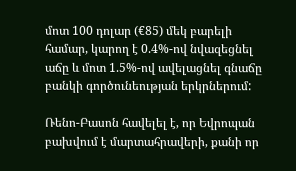մոտ 100 դոլար (€85) մեկ բարելի համար, կարող է 0.4%-ով նվազեցնել աճը և մոտ 1.5%-ով ավելացնել գնաճը բանկի գործունեության երկրներում:

Ռենո-Բասոն հավելել է, որ Եվրոպան բախվում է մարտահրավերի, քանի որ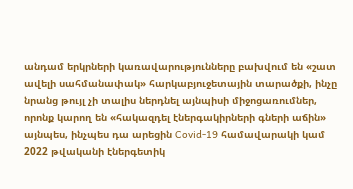անդամ երկրների կառավարությունները բախվում են «շատ ավելի սահմանափակ» հարկաբյուջետային տարածքի, ինչը նրանց թույլ չի տալիս ներդնել այնպիսի միջոցառումներ, որոնք կարող են «հակազդել էներգակիրների գների աճին» այնպես, ինչպես դա արեցին Covid-19 համավարակի կամ 2022 թվականի էներգետիկ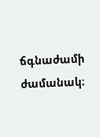ճգնաժամի ժամանակ։